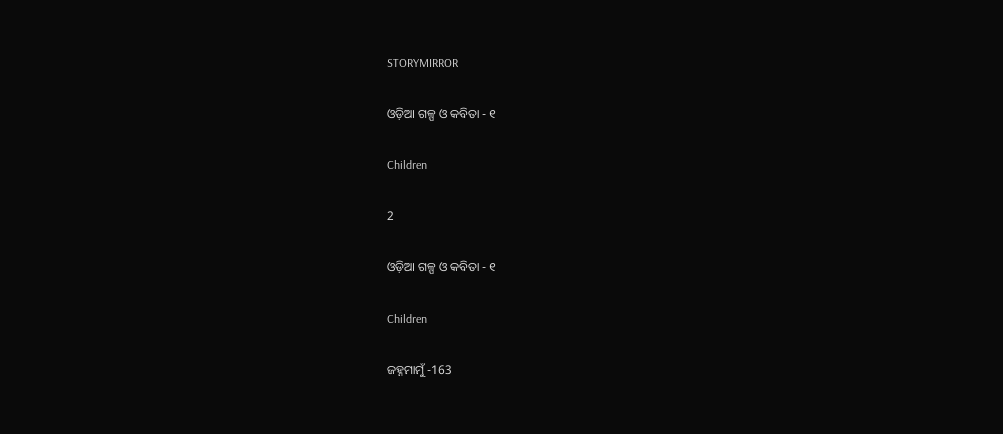STORYMIRROR

ଓଡ଼ିଆ ଗଳ୍ପ ଓ କବିତା - ୧

Children

2

ଓଡ଼ିଆ ଗଳ୍ପ ଓ କବିତା - ୧

Children

ଜହ୍ନମାମୁଁ -163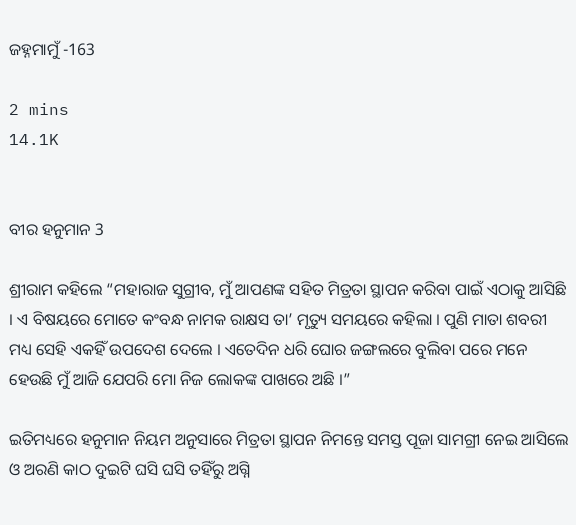ଜହ୍ନମାମୁଁ -163

2 mins
14.1K


ବୀର ହନୁମାନ 3

ଶ୍ରୀରାମ କହିଲେ “ମହାରାଜ ସୁଗ୍ରୀବ, ମୁଁ ଆପଣଙ୍କ ସହିତ ମିତ୍ରତା ସ୍ଥାପନ କରିବା ପାଇଁ ଏଠାକୁ ଆସିଛି । ଏ ବିଷୟରେ ମୋତେ କଂବନ୍ଧ ନାମକ ରାକ୍ଷସ ତା’ ମୃତ୍ୟୁ ସମୟରେ କହିଲା । ପୁଣି ମାତା ଶବରୀ ମଧ୍ୟ ସେହି ଏକହିଁ ଉପଦେଶ ଦେଲେ । ଏତେଦିନ ଧରି ଘୋର ଜଙ୍ଗଲରେ ବୁଲିବା ପରେ ମନେ ହେଉଛି ମୁଁ ଆଜି ଯେପରି ମୋ ନିଜ ଲୋକଙ୍କ ପାଖରେ ଅଛି ।”

ଇତିମଧ୍ୟରେ ହନୁମାନ ନିୟମ ଅନୁସାରେ ମିତ୍ରତା ସ୍ଥାପନ ନିମନ୍ତେ ସମସ୍ତ ପୂଜା ସାମଗ୍ରୀ ନେଇ ଆସିଲେ ଓ ଅରଣି କାଠ ଦୁଇଟି ଘସି ଘସି ତହିଁରୁ ଅଗ୍ନି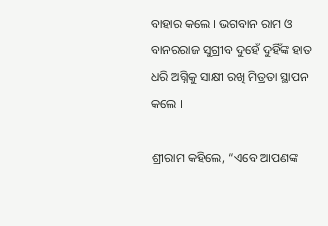ବାହାର କଲେ । ଭଗବାନ ରାମ ଓ ବାନରରାଜ ସୁଗ୍ରୀବ ଦୁହେଁ ଦୁହିଁଙ୍କ ହାତ ଧରି ଅଗ୍ନିକୁ ସାକ୍ଷୀ ରଖି ମିତ୍ରତା ସ୍ଥାପନ କଲେ ।

ଶ୍ରୀରାମ କହିଲେ, “ଏବେ ଆପଣଙ୍କ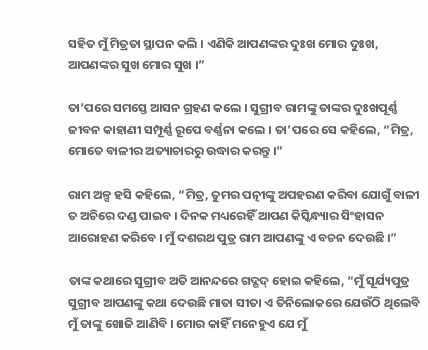ସହିତ ମୁଁ ମିତ୍ରତା ସ୍ଥାପନ କଲି । ଏଣିକି ଆପଣଙ୍କର ଦୁଃଖ ମୋର ଦୁଃଖ, ଆପଣଙ୍କର ସୁଖ ମୋର ସୁଖ ।”

ତା’ପରେ ସମସ୍ତେ ଆସନ ଗ୍ରହଣ କଲେ । ସୁଗ୍ରୀବ ରାମଙ୍କୁ ତାଙ୍କର ଦୁଃଖପୂର୍ଣ୍ଣ ଜୀବନ କାହାଣୀ ସମ୍ପୂର୍ଣ୍ଣ ରୂପେ ବର୍ଣ୍ଣନା କଲେ । ତା’ପରେ ସେ କହିଲେ, “ମିତ୍ର, ମୋତେ ବାଳୀର ଅତ୍ୟାଚାରରୁ ଉଦ୍ଧାର କରନ୍ତୁ ।”

ରାମ ଅଳ୍ପ ହସି କହିଲେ, “ମିତ୍ର, ତୁମର ପତ୍ନୀଙ୍କୁ ଅପହରଣ କରିବା ଯୋଗୁଁ ବାଳୀ ତ ଅଚିରେ ଦଣ୍ଡ ପାଇବ । ଦିନକ ମଧ୍ୟରେହିଁ ଆପଣ କିସ୍କିନ୍ଧ୍ୟାର ସିଂହାସନ ଆରୋହଣ କରିବେ । ମୁଁ ଦଶରଥ ପୁତ୍ର ରାମ ଆପଣଙ୍କୁ ଏ ବଚନ ଦେଉଛି ।”

ତାଙ୍କ କଥାରେ ସୁଗ୍ରୀବ ଅତି ଆନନ୍ଦରେ ଗଦ୍ଗଦ୍ ହୋଇ କହିଲେ, “ମୁଁ ସୂର୍ଯ୍ୟପୁତ୍ର ସୁଗ୍ରୀବ ଆପଣଙ୍କୁ କଥା ଦେଉଛି ମାତା ସୀତା ଏ ତିନିଲୋକରେ ଯେଉଁଠି ଥିଲେବି ମୁଁ ତାଙ୍କୁ ଖୋଜି ଆଣିବି । ମୋର କାହିଁ ମନେହୁଏ ଯେ ମୁଁ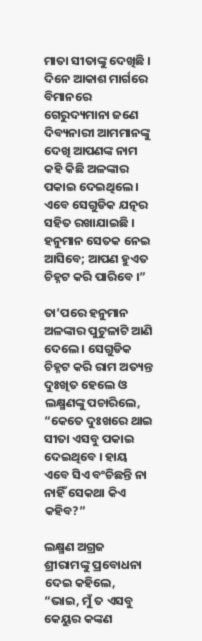ମାତା ସୀତାଙ୍କୁ ଦେଖିଛି । ଦିନେ ଆକାଶ ମାର୍ଗରେ ବିମାନରେ ଗେରୁଦ୍ୟମାନା ଜଣେ ଦିବ୍ୟନାରୀ ଆମମାନଙ୍କୁ ଦେଖି ଆପଣଙ୍କ ନାମ କହି କିଛି ଅଳଙ୍କାର ପକାଇ ଦେଇଥିଲେ । ଏବେ ସେଗୁଡିକ ଯତ୍ନର ସହିତ ରଖାଯାଇଛି । ହନୁମାନ ସେତକ ନେଇ ଆସିବେ; ଆପଣ ହୁଏତ ଚିହ୍ନଟ କରି ପାରିବେ ।”

ତା’ପରେ ହନୁମାନ ଅଳଙ୍କାର ପୁଟୁଳାଟି ଆଣି ଦେଲେ । ସେଗୁଡିକ ଚିହ୍ନଟ କରି ରାମ ଅତ୍ୟନ୍ତ ଦୁଃଖିତ ହେଲେ ଓ ଲକ୍ଷ୍ମଣଙ୍କୁ ପଚାରିଲେ, “କେତେ ଦୁଃଖରେ ଥାଇ ସୀତା ଏସବୁ ପକାଇ ଦେଇଥିବେ । ହାୟ ଏବେ ସିଏ ବଂଚିଛନ୍ତି ନା ନାହିଁ ସେକଥା କିଏ କହିବ?”

ଲକ୍ଷ୍ମଣ ଅଗ୍ରଜ ଶ୍ରୀରାମଙ୍କୁ ପ୍ରବୋଧନା ଦେଇ କହିଲେ, “ଭାଇ, ମୁଁ ତ ଏସବୁ କେୟୁର କଙ୍କଣ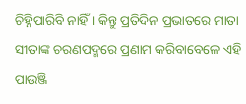ଚିହ୍ନିପାରିବି ନାହିଁ । କିନ୍ତୁ ପ୍ରତିଦିନ ପ୍ରଭାତରେ ମାତା ସୀତାଙ୍କ ଚରଣପଦ୍ମରେ ପ୍ରଣାମ କରିବାବେଳେ ଏହି ପାଉଞ୍ଜି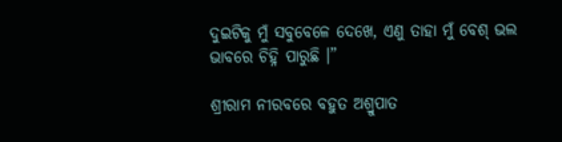ଦୁଇଟିକୁ ମୁଁ ସବୁବେଳେ ଦେଖେ, ଏଣୁ ତାହା ମୁଁ ବେଶ୍ ଭଲ ଭାବରେ ଚିହ୍ନି ପାରୁଛି ।”

ଶ୍ରୀରାମ ନୀରବରେ ବହୁତ ଅଶ୍ରୁପାତ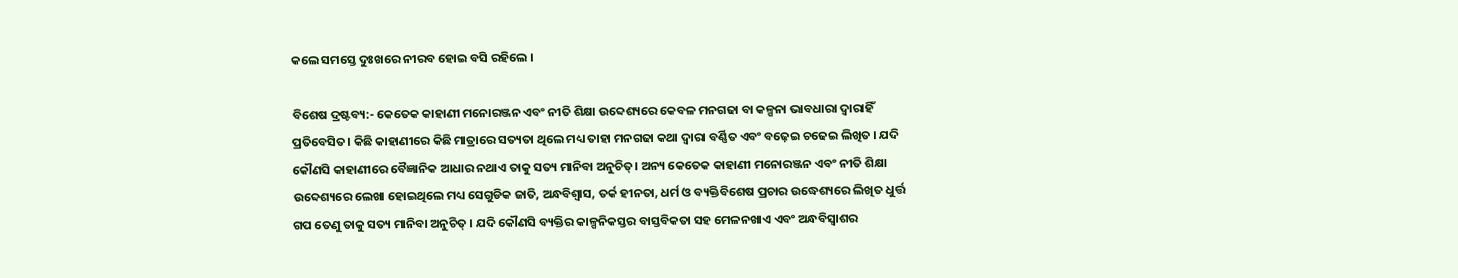କଲେ ସମସ୍ତେ ଦୁଃଖରେ ନୀରବ ହୋଇ ବସି ରହିଲେ ।

ବିଶେଷ ଦ୍ରଷ୍ଟବ୍ୟ:- କେତେକ କାହାଣୀ ମନୋରଞ୍ଜନ ଏବଂ ନୀତି ଶିକ୍ଷା ଉବ୍ଦେଶ୍ୟରେ କେବଳ ମନଗଢା ବା କଳ୍ପନା ଭାବଧାରା ଦ୍ୱାରାହିଁ ପ୍ରତିବେସିତ। କିଛି କାହାଣୀରେ କିଛି ମାତ୍ରାରେ ସତ୍ୟତା ଥିଲେ ମଧ୍ୟ ତାହା ମନଗଢା କଥା ଦ୍ୱାରା ବର୍ଣ୍ଣିତ ଏବଂ ବଢ଼େଇ ଚଢେଇ ଲିଖିତ । ଯଦି କୌଣସି କାହାଣୀରେ ବୈଜ୍ଞାନିକ ଆଧାର ନଥାଏ ତାକୁ ସତ୍ୟ ମାନିବା ଅନୁଚିତ୍। ଅନ୍ୟ କେତେକ କାହାଣୀ ମନୋରଞ୍ଜନ ଏବଂ ନୀତି ଶିକ୍ଷା ଉବ୍ଦେଶ୍ୟରେ ଲେଖା ହୋଇଥିଲେ ମଧ୍ୟ ସେଗୁଡିକ ଜାତି, ଅନ୍ଧବିଶ୍ୱାସ, ତର୍କ ହୀନତା, ଧର୍ମ ଓ ବ୍ୟକ୍ତିବିଶେଷ ପ୍ରଚାର ଉଦ୍ଧେଶ୍ୟରେ ଲିଖିତ ଧୁର୍ତ୍ତ ଗପ ତେଣୁ ତାକୁ ସତ୍ୟ ମାନିବା ଅନୁଚିତ୍ । ଯଦି କୌଣସି ବ୍ୟକ୍ତିର କାଳ୍ପନିକସ୍ତର ବାସ୍ତବିକତା ସହ ମେଳନଖାଏ ଏବଂ ଅନ୍ଧବିସ୍ଵାଶର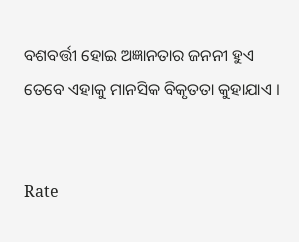ବଶବର୍ତ୍ତୀ ହୋଇ ଅଜ୍ଞାନତାର ଜନନୀ ହୁଏ ତେବେ ଏହାକୁ ମାନସିକ ବିକୃତତା କୁହାଯାଏ ।


Rate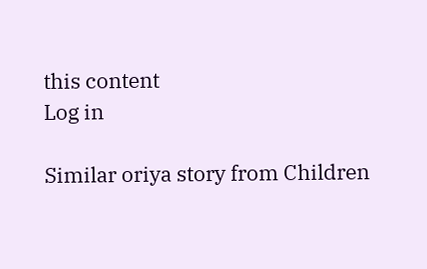this content
Log in

Similar oriya story from Children